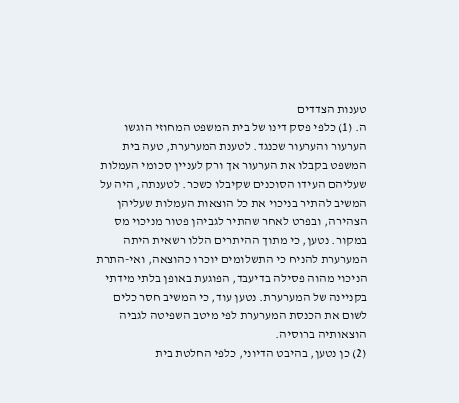טענות הצדדים
ה. (1) כלפי פסק דינו של בית המשפט המחוזי הוגשו הערעור והערעור שכנגד. לטענת המערערת, טעה בית המשפט בקבלו את הערעור אך ורק לעניין סכומי העמלות שעליהם העידו הסוכנים שקיבלו כשכר. לטענתה, היה על המשיב להתיר בניכוי את כל הוצאות העמלות שעליהן הצהירה, ובפרט לאחר שהתיר לגביהן פטור מניכוי מס במקור. נטען, כי מתוך ההיתרים הללו רשאית היתה המערערת להניח כי התשלומים יוכרו כהוצאה, ואי-התרת הניכוי מהוה פסילה בדיעבד, הפוגעת באופן בלתי מידתי בקניינה של המערערת. נטען עוד, כי המשיב חסר כלים לשום את הכנסת המערערת לפי מיטב השפיטה לגביה הוצאותיה ברוסיה.
(2) כן נטען, בהיבט הדיוני, כלפי החלטת בית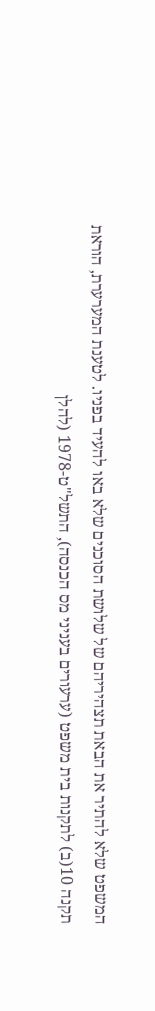המשפט שלא להתיר את הבאת תצהיריהם של שלושת הסוכנים שלא באו להעיד בפניו. לטענת המערערת, הוראת תקנה 10(ב) לתקנות בית משפט (ערעורים בעניני מס הכנסה), התשל"ט-1978 (להלן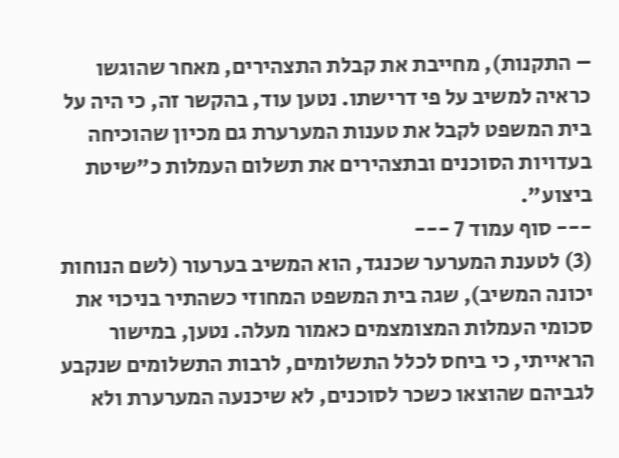– התקנות), מחייבת את קבלת התצהירים, מאחר שהוגשו כראיה למשיב על פי דרישתו. נטען עוד, בהקשר זה, כי היה על בית המשפט לקבל את טענות המערערת גם מכיון שהוכיחה בעדויות הסוכנים ובתצהירים את תשלום העמלות כ"שיטת ביצוע".
--- סוף עמוד 7 ---
(3) לטענת המערער שכנגד, הוא המשיב בערעור (לשם הנוחות יכונה המשיב), שגה בית המשפט המחוזי כשהתיר בניכוי את סכומי העמלות המצומצמים כאמור מעלה. נטען, במישור הראייתי, כי ביחס לכלל התשלומים, לרבות התשלומים שנקבע לגביהם שהוצאו כשכר לסוכנים, לא שיכנעה המערערת ולא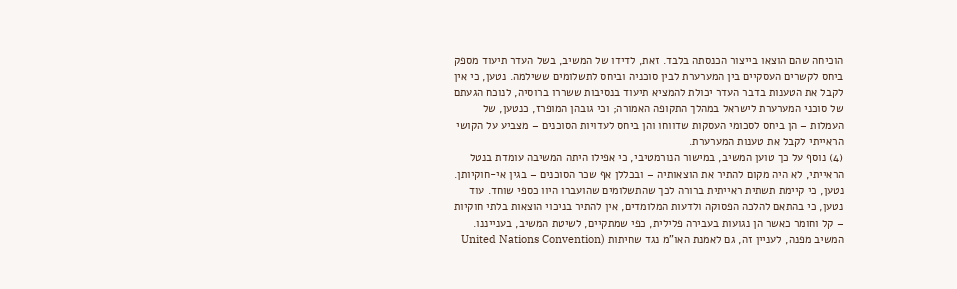הוכיחה שהם הוצאו בייצור הכנסתה בלבד. זאת, לדידו של המשיב, בשל העדר תיעוד מספק ביחס לקשרים העסקיים בין המערערת לבין סוכניה וביחס לתשלומים ששילמה. נטען, כי אין לקבל את הטענות בדבר העדר יכולת להמציא תיעוד בנסיבות ששררו ברוסיה, לנוכח הגעתם של סוכני המערערת לישראל במהלך התקופה האמורה; וכי גובהן המופרז, כנטען, של העמלות – הן ביחס לסכומי העסקות שדווחו והן ביחס לעדויות הסוכנים – מצביע על הקושי הראייתי לקבל את טענות המערערת.
(4) נוסף על כך טוען המשיב, במישור הנורמטיבי, כי אפילו היתה המשיבה עומדת בנטל הראייתי, לא היה מקום להתיר את הוצאותיה – ובכללן אף שכר הסוכנים – בגין אי-חוקיותן. נטען, כי קיימת תשתית ראייתית ברורה לכך שהתשלומים שהועברו היוו כספי שוחד. עוד נטען, כי בהתאם להלכה הפסוקה ולדעות המלומדים, אין להתיר בניכוי הוצאות בלתי חוקיות – קל וחומר כאשר הן נגועות בעבירה פלילית, כפי שמתקיים, לשיטת המשיב, בענייננו. המשיב מפנה, לעניין זה, גם לאמנת האו"מ נגד שחיתות (United Nations Convention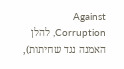Against Corruption, להלן האמנה נגד שחיתות),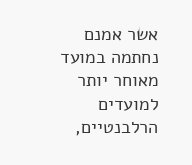אשר אמנם נחתמה במועד מאוחר יותר למועדים הרלבנטיים,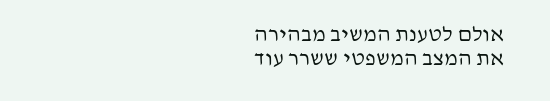אולם לטענת המשיב מבהירה את המצב המשפטי ששרר עוד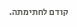קודם לחתימתה.